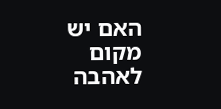האם יש מקום לאהבה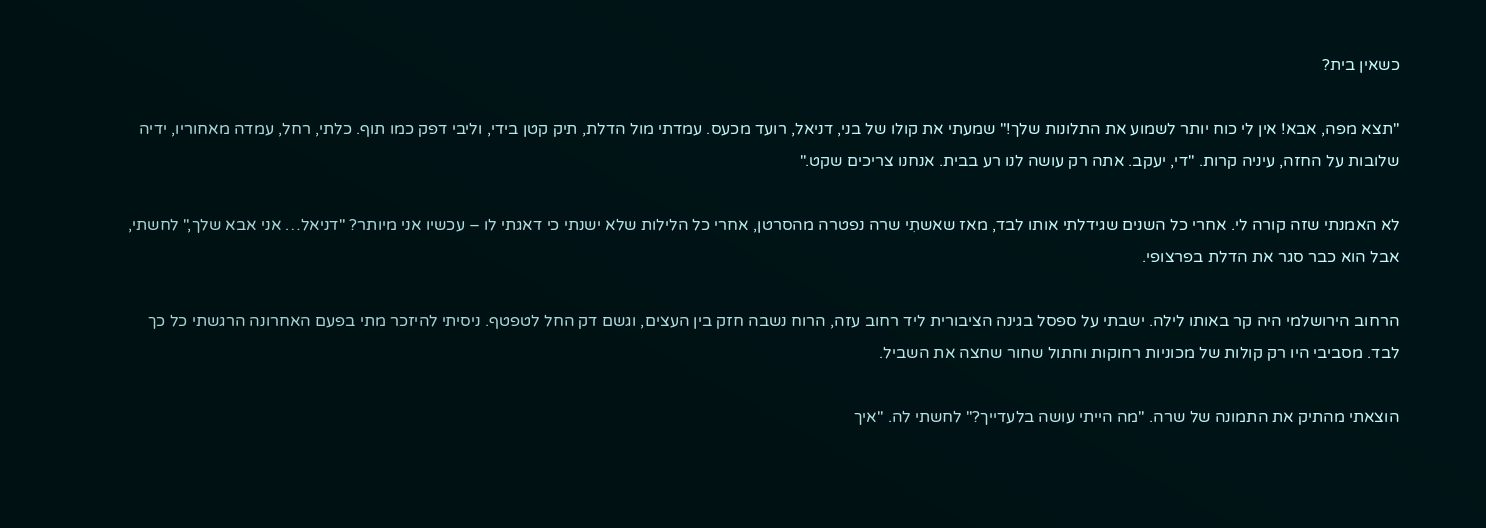כשאין בית?

"תצא מפה, אבא! אין לי כוח יותר לשמוע את התלונות שלך!" שמעתי את קולו של בני, דניאל, רועד מכעס. עמדתי מול הדלת, תיק קטן בידי, וליבי דפק כמו תוף. כלתי, רחל, עמדה מאחוריו, ידיה שלובות על החזה, עיניה קרות. "די, יעקב. אתה רק עושה לנו רע בבית. אנחנו צריכים שקט."

לא האמנתי שזה קורה לי. אחרי כל השנים שגידלתי אותו לבד, מאז שאשתִי שרה נפטרה מהסרטן, אחרי כל הלילות שלא ישנתי כי דאגתי לו – עכשיו אני מיותר? "דניאל… אני אבא שלך," לחשתי, אבל הוא כבר סגר את הדלת בפרצופי.

הרחוב הירושלמי היה קר באותו לילה. ישבתי על ספסל בגינה הציבורית ליד רחוב עזה, הרוח נשבה חזק בין העצים, וגשם דק החל לטפטף. ניסיתי להיזכר מתי בפעם האחרונה הרגשתי כל כך לבד. מסביבי היו רק קולות של מכוניות רחוקות וחתול שחור שחצה את השביל.

הוצאתי מהתיק את התמונה של שרה. "מה הייתי עושה בלעדייך?" לחשתי לה. "איך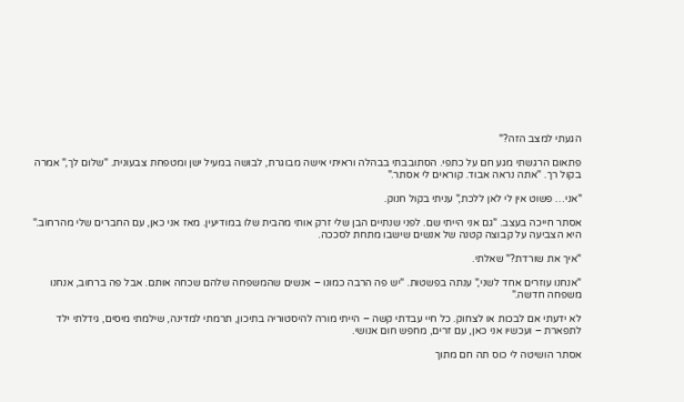הגעתי למצב הזה?"

פתאום הרגשתי מגע חם על כתפי. הסתובבתי בבהלה וראיתי אישה מבוגרת, לבושה במעיל ישן ומטפחת צבעונית. "שלום לך," אמרה בקול רך. "אתה נראה אבוד. קוראים לי אסתר."

"אני… פשוט אין לי לאן ללכת," עניתי בקול חנוק.

אסתר חייכה בעצב. "גם אני הייתי שם. לפני שנתיים הבן שלי זרק אותי מהבית שלו במודיעין. מאז אני כאן, עם החברים שלי מהרחוב." היא הצביעה על קבוצה קטנה של אנשים שישבו מתחת לסככה.

"איך את שורדת?" שאלתי.

"אנחנו עוזרים אחד לשני," ענתה בפשטות. "יש פה הרבה כמונו – אנשים שהמשפחה שלהם שכחה אותם. אבל פה ברחוב, אנחנו משפחה חדשה."

לא ידעתי אם לבכות או לצחוק. כל חיי עבדתי קשה – הייתי מורה להיסטוריה בתיכון, תרמתי למדינה, שילמתי מיסים, גידלתי ילד לתפארת – ועכשיו אני כאן, עם זרים, מחפש חום אנושי.

אסתר הושיטה לי כוס תה חם מתוך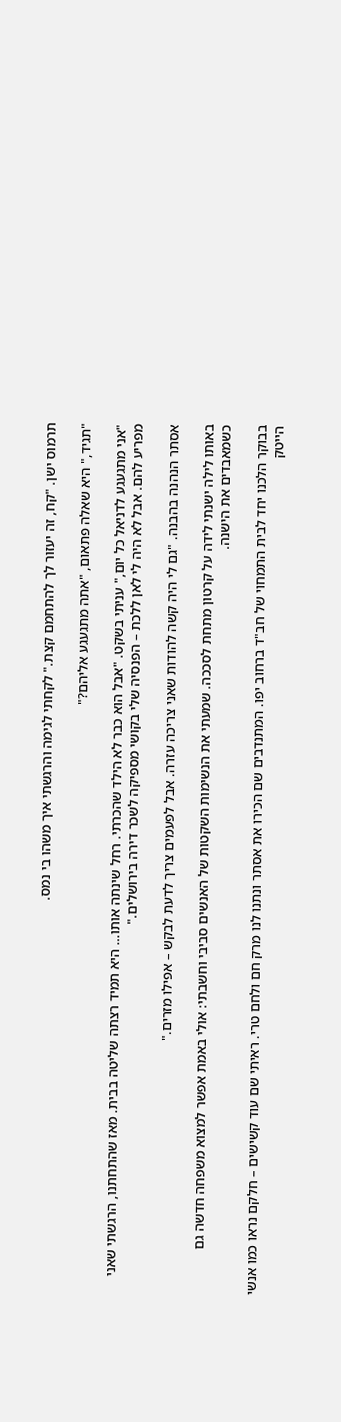תרמוס ישן. "קח, זה יעזור לך להתחמם קצת." לקחתי לגימה והרגשתי איך משהו בי נמס.

"תגיד," היא שאלה פתאום, "אתה מתגעגע אליהם?"

"אני מתגעגע לדניאל כל יום," עניתי בשקט. "אבל הוא כבר לא הילד שהכרתי. רחל שינתה אותו… היא תמיד רצתה שליטה בבית. מאז שהתחתנו, הרגשתי שאני מפריע להם. אבל לא היה לי לאן ללכת – הפנסיה שלי בקושי מספיקה לשכר דירה בירושלים."

אסתר הנהנה בהבנה. "גם לי היה קשה להודות שאני צריכה עזרה. אבל לפעמים צריך לדעת לבקש – אפילו מזרים."

באותו לילה ישנתי לידה על קרטון מתחת לסככה. שמעתי את הנשימות השקטות של האנשים סביבי וחשבתי: אולי באמת אפשר למצוא משפחה חדשה גם כשמאבדים את הישנה.

בבוקר הלכנו יחד לבית התמחוי של חב"ד ברחוב יפו. המתנדבים שם הכירו את אסתר ונתנו לנו מרק חם ולחם טרי. ראיתי שם עוד קשישים – חלקם נראו כמו אנשי הייטק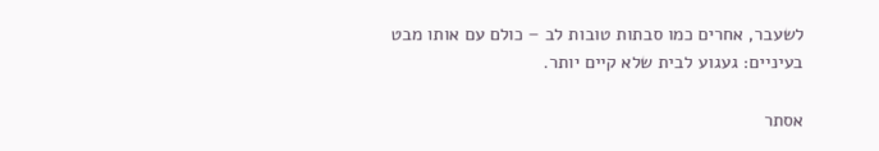לשעבר, אחרים כמו סבתות טובות לב – כולם עם אותו מבט בעיניים: געגוע לבית שלא קיים יותר.

אסתר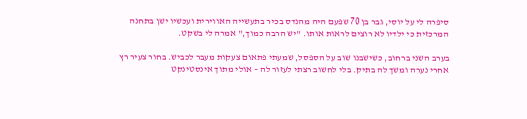סיפרה לי על יוסי, גבר בן 70 שפעם היה מהנדס בכיר בתעשייה האווירית ועכשיו ישן בתחנה המרכזית כי ילדיו לא רוצים לראות אותו. "יש הרבה כמוך," אמרה לי בשקט.

בערב השני ברחוב, כשישבנו שוב על הספסל, שמעתי פתאום צעקות מעבר לכביש. בחור צעיר רץ אחרי נערה ומשך לה בתיק. בלי לחשוב רצתי לעזור לה – אולי מתוך אינסטינקט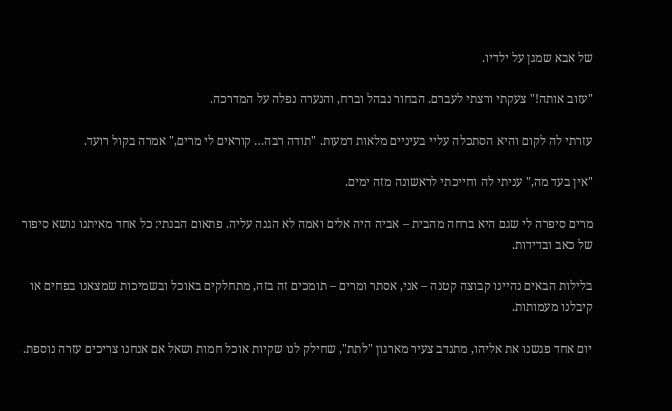של אבא שמגן על ילדיו.

"עזוב אותה!" צעקתי ורצתי לעברם. הבחור נבהל וברח, והנערה נפלה על המדרכה.

עזרתי לה לקום והיא הסתכלה עליי בעיניים מלאות דמעות. "תודה רבה… קוראים לי מרים," אמרה בקול רועד.

"אין בעד מה," עניתי לה וחייכתי לראשונה מזה ימים.

מרים סיפרה לי שגם היא ברחה מהבית – אביה היה אלים ואמה לא הגנה עליה. פתאום הבנתי: כל אחד מאיתנו נושא סיפור של כאב ובדידות.

בלילות הבאים נהיינו קבוצה קטנה – אני, אסתר ומרים – תומכים זה בזה, מתחלקים באוכל ובשמיכות שמצאנו בפחים או קיבלנו מעמותות.

יום אחד פגשנו את אליהו, מתנדב צעיר מארגון "לתת", שחילק לנו שקיות אוכל חמות ושאל אם אנחנו צריכים עזרה נוספת.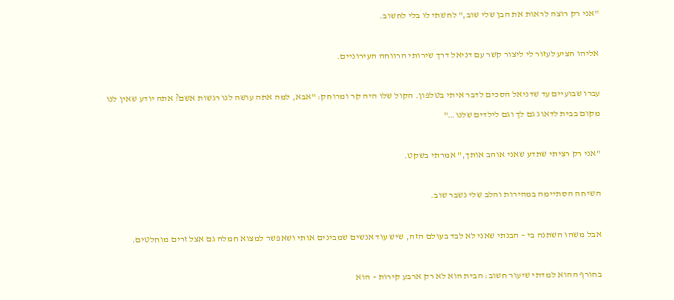"אני רק רוצה לראות את הבן שלי שוב," לחשתי לו בלי לחשוב.

אליהו הציע לעזור לי ליצור קשר עם דניאל דרך שירותי הרווחה העירוניים.

עברו שבועיים עד שדניאל הסכים לדבר איתי בטלפון. הקול שלו היה קר ומרוחק: "אבא, למה אתה עושה לנו רגשות אשם? אתה יודע שאין לנו מקום בבית לדאוג גם לך וגם לילדים שלנו…"

"אני רק רציתי שתדע שאני אוהב אותך," אמרתי בשקט.

השיחה הסתיימה במהירות והלב שלי נשבר שוב.

אבל משהו השתנה בי – הבנתי שאני לא לבד בעולם הזה, שיש עוד אנשים שמבינים אותי ושאפשר למצוא חמלה גם אצל זרים מוחלטים.

בחורף ההוא למדתי שיעור חשוב: הבית הוא לא רק ארבע קירות – הוא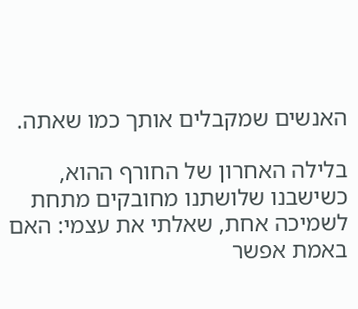האנשים שמקבלים אותך כמו שאתה.

בלילה האחרון של החורף ההוא, כשישבנו שלושתנו מחובקים מתחת לשמיכה אחת, שאלתי את עצמי: האם באמת אפשר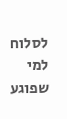לסלוח למי שפוגע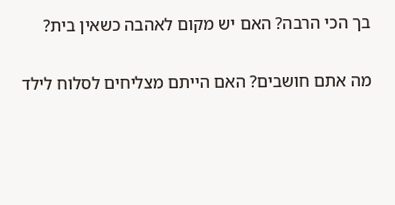בך הכי הרבה? האם יש מקום לאהבה כשאין בית?

מה אתם חושבים? האם הייתם מצליחים לסלוח לילד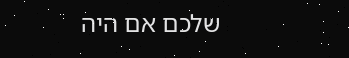שלכם אם היה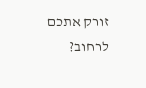זורק אתכם לרחוב?